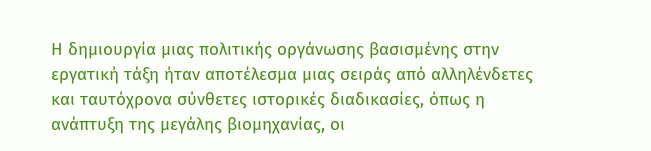Η δημιουργία μιας πολιτικής οργάνωσης βασισμένης στην εργατική τάξη ήταν αποτέλεσμα μιας σειράς από αλληλένδετες και ταυτόχρονα σύνθετες ιστορικές διαδικασίες, όπως η ανάπτυξη της μεγάλης βιομηχανίας, οι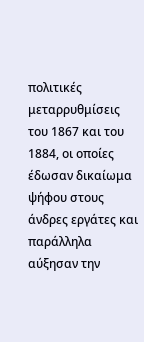πολιτικές μεταρρυθμίσεις του 1867 και του 1884, οι οποίες έδωσαν δικαίωμα ψήφου στους άνδρες εργάτες και παράλληλα αύξησαν την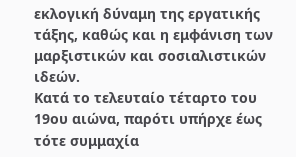εκλογική δύναμη της εργατικής τάξης, καθώς και η εμφάνιση των μαρξιστικών και σοσιαλιστικών ιδεών.
Κατά το τελευταίο τέταρτο του 19ου αιώνα, παρότι υπήρχε έως τότε συμμαχία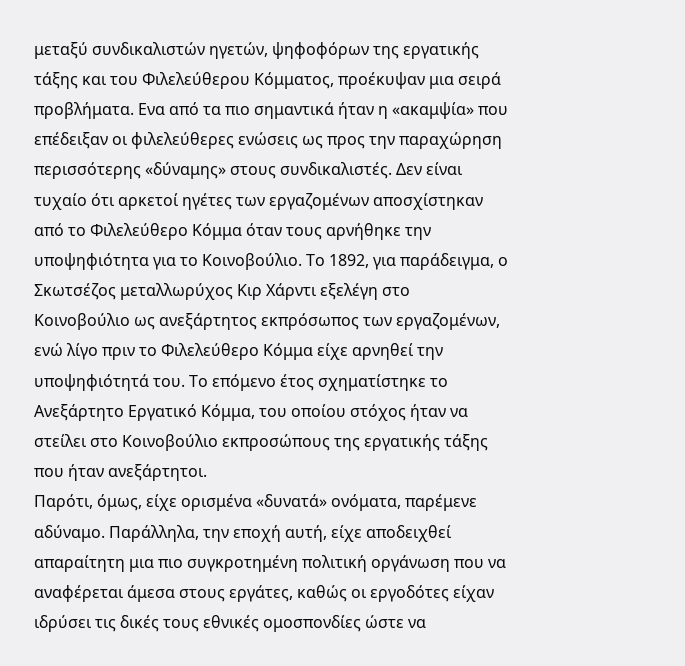μεταξύ συνδικαλιστών ηγετών, ψηφοφόρων της εργατικής τάξης και του Φιλελεύθερου Κόμματος, προέκυψαν μια σειρά προβλήματα. Eνα από τα πιο σημαντικά ήταν η «ακαμψία» που επέδειξαν οι φιλελεύθερες ενώσεις ως προς την παραχώρηση περισσότερης «δύναμης» στους συνδικαλιστές. Δεν είναι τυχαίο ότι αρκετοί ηγέτες των εργαζομένων αποσχίστηκαν από το Φιλελεύθερο Κόμμα όταν τους αρνήθηκε την υποψηφιότητα για το Κοινοβούλιο. Το 1892, για παράδειγμα, ο Σκωτσέζος μεταλλωρύχος Κιρ Χάρντι εξελέγη στο Κοινοβούλιο ως ανεξάρτητος εκπρόσωπος των εργαζομένων, ενώ λίγο πριν το Φιλελεύθερο Κόμμα είχε αρνηθεί την υποψηφιότητά του. Το επόμενο έτος σχηματίστηκε το Ανεξάρτητο Εργατικό Κόμμα, του οποίου στόχος ήταν να στείλει στο Κοινοβούλιο εκπροσώπους της εργατικής τάξης που ήταν ανεξάρτητοι.
Παρότι, όμως, είχε ορισμένα «δυνατά» ονόματα, παρέμενε αδύναμο. Παράλληλα, την εποχή αυτή, είχε αποδειχθεί απαραίτητη μια πιο συγκροτημένη πολιτική οργάνωση που να αναφέρεται άμεσα στους εργάτες, καθώς οι εργοδότες είχαν ιδρύσει τις δικές τους εθνικές ομοσπονδίες ώστε να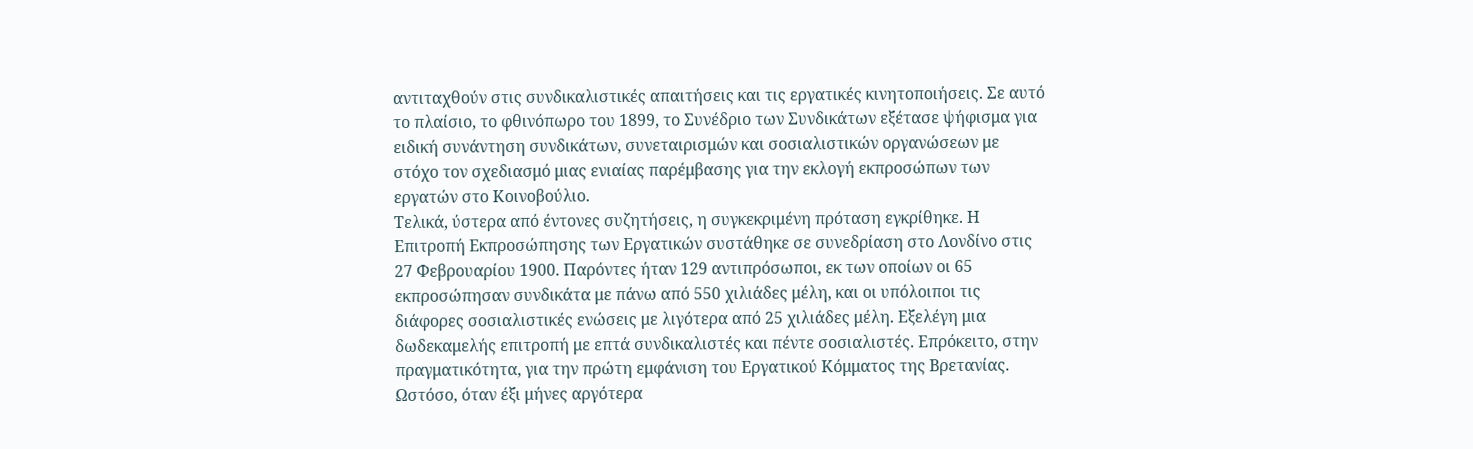αντιταχθούν στις συνδικαλιστικές απαιτήσεις και τις εργατικές κινητοποιήσεις. Σε αυτό το πλαίσιο, το φθινόπωρο του 1899, το Συνέδριο των Συνδικάτων εξέτασε ψήφισμα για ειδική συνάντηση συνδικάτων, συνεταιρισμών και σοσιαλιστικών οργανώσεων με στόχο τον σχεδιασμό μιας ενιαίας παρέμβασης για την εκλογή εκπροσώπων των εργατών στο Κοινοβούλιο.
Τελικά, ύστερα από έντονες συζητήσεις, η συγκεκριμένη πρόταση εγκρίθηκε. Η Επιτροπή Εκπροσώπησης των Εργατικών συστάθηκε σε συνεδρίαση στο Λονδίνο στις 27 Φεβρουαρίου 1900. Παρόντες ήταν 129 αντιπρόσωποι, εκ των οποίων οι 65 εκπροσώπησαν συνδικάτα με πάνω από 550 χιλιάδες μέλη, και οι υπόλοιποι τις διάφορες σοσιαλιστικές ενώσεις με λιγότερα από 25 χιλιάδες μέλη. Εξελέγη μια δωδεκαμελής επιτροπή με επτά συνδικαλιστές και πέντε σοσιαλιστές. Επρόκειτο, στην πραγματικότητα, για την πρώτη εμφάνιση του Εργατικού Κόμματος της Βρετανίας.
Ωστόσο, όταν έξι μήνες αργότερα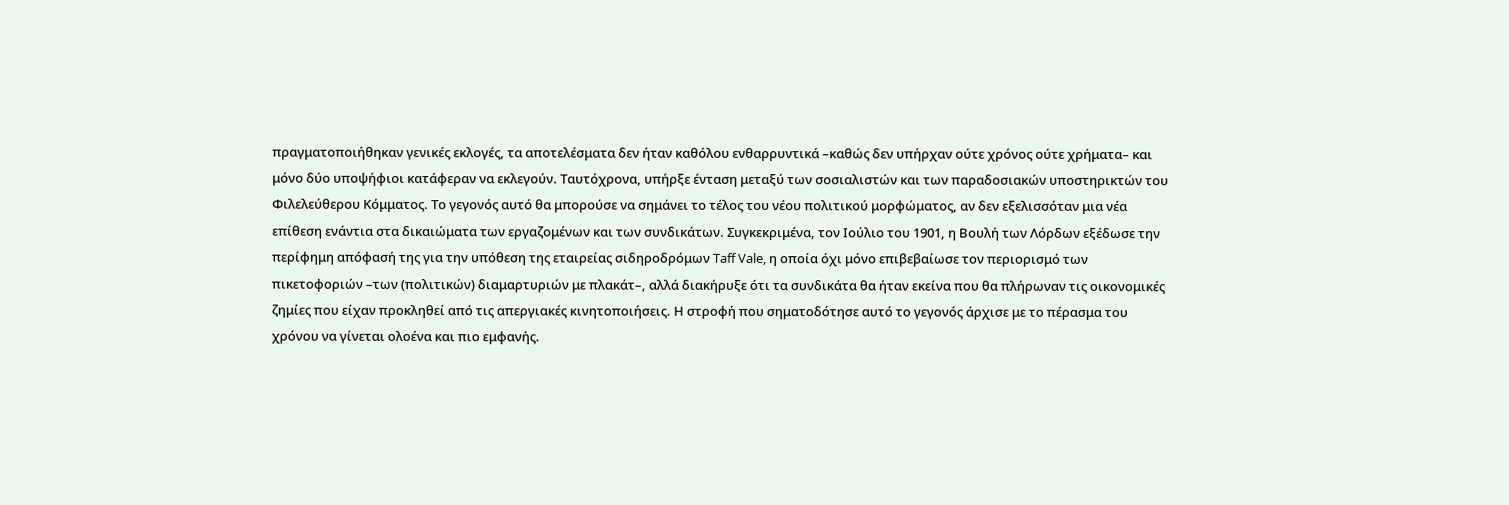πραγματοποιήθηκαν γενικές εκλογές, τα αποτελέσματα δεν ήταν καθόλου ενθαρρυντικά –καθώς δεν υπήρχαν ούτε χρόνος ούτε χρήματα– και μόνο δύο υποψήφιοι κατάφεραν να εκλεγούν. Ταυτόχρονα, υπήρξε ένταση μεταξύ των σοσιαλιστών και των παραδοσιακών υποστηρικτών του Φιλελεύθερου Κόμματος. Το γεγονός αυτό θα μπορούσε να σημάνει το τέλος του νέου πολιτικού μορφώματος, αν δεν εξελισσόταν μια νέα επίθεση ενάντια στα δικαιώματα των εργαζομένων και των συνδικάτων. Συγκεκριμένα, τον Ιούλιο του 1901, η Βουλή των Λόρδων εξέδωσε την περίφημη απόφασή της για την υπόθεση της εταιρείας σιδηροδρόμων Taff Vale, η οποία όχι μόνο επιβεβαίωσε τον περιορισμό των πικετοφοριών –των (πολιτικών) διαμαρτυριών με πλακάτ–, αλλά διακήρυξε ότι τα συνδικάτα θα ήταν εκείνα που θα πλήρωναν τις οικονομικές ζημίες που είχαν προκληθεί από τις απεργιακές κινητοποιήσεις. Η στροφή που σηματοδότησε αυτό το γεγονός άρχισε με το πέρασμα του χρόνου να γίνεται ολοένα και πιο εμφανής.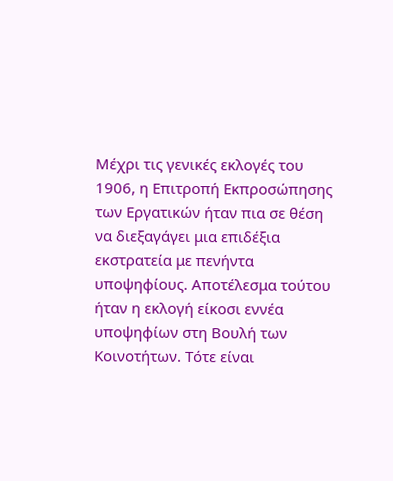Μέχρι τις γενικές εκλογές του 1906, η Επιτροπή Εκπροσώπησης των Εργατικών ήταν πια σε θέση να διεξαγάγει μια επιδέξια εκστρατεία με πενήντα υποψηφίους. Αποτέλεσμα τούτου ήταν η εκλογή είκοσι εννέα υποψηφίων στη Βουλή των Κοινοτήτων. Τότε είναι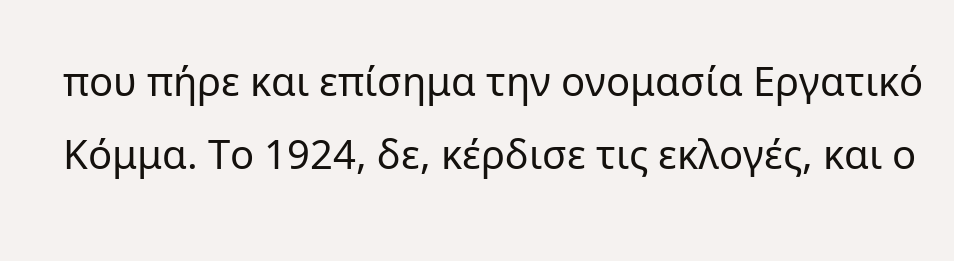που πήρε και επίσημα την ονομασία Εργατικό Κόμμα. Το 1924, δε, κέρδισε τις εκλογές, και ο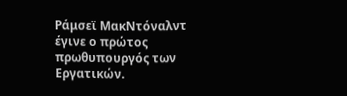Ράμσεϊ ΜακΝτόναλντ έγινε ο πρώτος πρωθυπουργός των Εργατικών.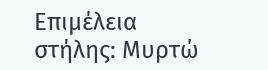Επιμέλεια στήλης: Μυρτώ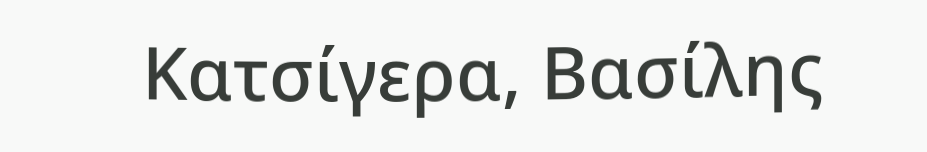Κατσίγερα, Βασίλης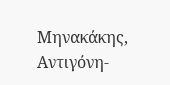Μηνακάκης, Αντιγόνη-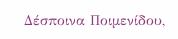Δέσποινα Ποιμενίδου,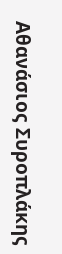Αθανάσιος Συροπλάκης